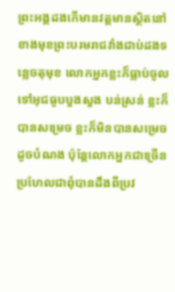ព្រះអង្គដងកើមានវត្តមានស្ថិតនៅខាងមុខព្រះបរមរាជវាំងជាប់ដងទន្លេចតុមុខ លោកអ្នកខ្លះក៏ធ្លាប់ចូលទៅអុជធូបបួងសួង បន់ស្រន់ ខ្លះក៏បានសម្រេច ខ្លះក៏មិនបានសម្រេចដូចបំណង ប៉ុន្តែលោកអ្នកជាច្រើនប្រហែលជាពុំបានដឹងពីប្រវ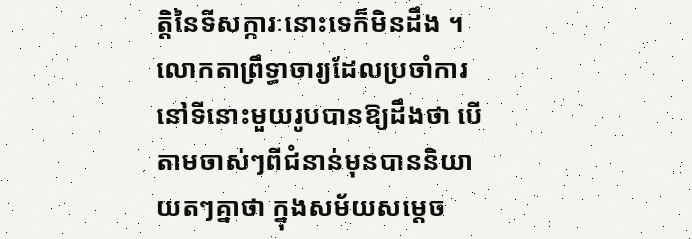ត្តិនៃទីសក្ការៈនោះទេក៏មិនដឹង ។
លោកតាព្រឹទ្ធាចារ្យដែលប្រចាំការនៅទីនោះមួយរូបបានឱ្យដឹងថា បើតាមចាស់ៗពីជំនាន់មុនបាននិយាយតៗគ្នាថា ក្នុងសម័យសម្តេច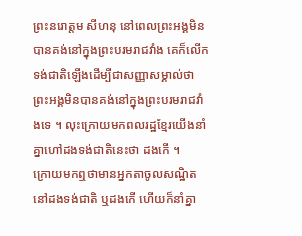ព្រះនរោត្តម សីហនុ នៅពេលព្រះអង្គមិនបានគង់នៅក្នុងព្រះបរមរាជវាំង គេក៏លើកទង់ជាតិឡើងដើម្បីជាសញ្ញាសម្គាល់ថា ព្រះអង្គមិនបានគង់នៅក្នុងព្រះបរមរាជវាំងទេ ។ លុះក្រោយមកពលរដ្ឋខ្មែរយើងនាំគ្នាហៅដងទង់ជាតិនេះថា ដងកើ ។
ក្រោយមកឮថាមានអ្នកតាចូលសណ្ឋិតនៅដងទង់ជាតិ ឬដងកើ ហើយក៏នាំគ្នា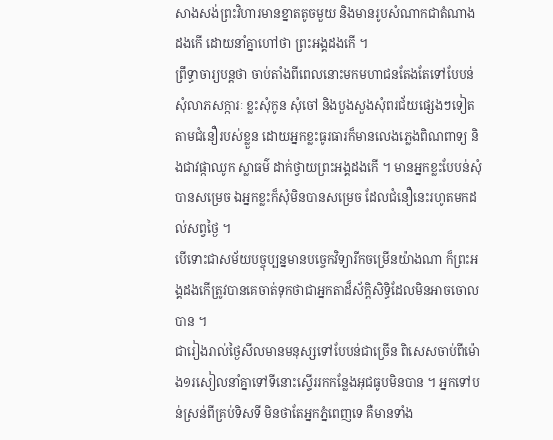សាងសង់ព្រះវិហារមានខ្នាតតូចមួយ និងមានរូបសំណាកជាតំណាងដងកើ ដោយនាំគ្នាហៅថា ព្រះអង្គដងកើ ។
ព្រឹទ្ធាចារ្យបន្តថា ចាប់តាំងពីពេលនោះមកមហាជនតែងតែទៅបែបន់សុំលាភសក្ការៈ ខ្លះសុំកូន សុំចៅ និងបួងសួងសុំពរជ័យផ្សេងៗទៀតតាមជំនឿរបស់ខ្លួន ដោយអ្នកខ្លះធូរធារក៏មានលេងភ្លេងពិណពាទ្យ និងជាវផ្កាឈូក ស្លាធម៌ ដាក់ថ្វាយព្រះអង្គដងកើ ។ មានអ្នកខ្លះបែបន់សុំបានសម្រេច ឯអ្នកខ្លះក៏សុំមិនបានសម្រេច ដែលជំនឿនេះរហូតមកដល់សព្វថ្ងៃ ។
បើទោះជាសម័យបច្ចុប្បន្នមានបច្ចេកវិទ្យារីកចម្រើនយ៉ាងណា ក៏ព្រះអង្គដងកើត្រូវបានគេចាត់ទុកថាជាអ្នកតាដ៏ស័ក្តិសិទ្ធិដែលមិនអាចចោលបាន ។
ជារៀងរាល់ថ្ងៃសីលមានមនុស្សទៅបែបន់ជាច្រើន ពិសេសចាប់ពីម៉ោង១រសៀលនាំគ្នាទៅទីនោះស្ទើររកកន្លែងអុជធូបមិនបាន ។ អ្នកទៅបន់ស្រន់ពីគ្រប់ទិសទី មិនថាតែអ្នកភ្នំពេញទេ គឺមានទាំង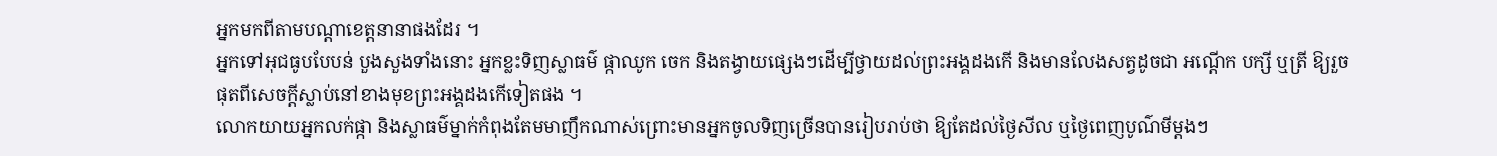អ្នកមកពីតាមបណ្ដាខេត្តនានាផងដែរ ។
អ្នកទៅអុជធូបបែបន់ បួងសួងទាំងនោះ អ្នកខ្លះទិញស្លាធម៌ ផ្កាឈូក ចេក និងតង្វាយផ្សេងៗដើម្បីថ្វាយដល់ព្រះអង្គដងកើ និងមានលែងសត្វដូចជា អណ្តើក បក្សី ឬត្រី ឱ្យរួចផុតពីសេចក្តីស្លាប់នៅខាងមុខព្រះអង្គដងកើទៀតផង ។
លោកយាយអ្នកលក់ផ្កា និងស្លាធម៌ម្នាក់កំពុងតែមមាញឹកណាស់ព្រោះមានអ្នកចូលទិញច្រើនបានរៀបរាប់ថា ឱ្យតែដល់ថ្ងៃសីល ឬថ្ងៃពេញបូណ៌មីម្តងៗ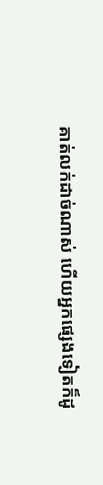គាត់លក់ដាច់ណាស់ ហើយអ្នកផ្សេងទៀតក៏ដូ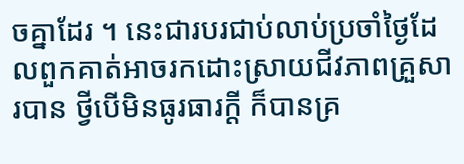ចគ្នាដែរ ។ នេះជារបរជាប់លាប់ប្រចាំថ្ងៃដែលពួកគាត់អាចរកដោះស្រាយជីវភាពគ្រួសារបាន ថ្វីបើមិនធូរធារក្ដី ក៏បានគ្រ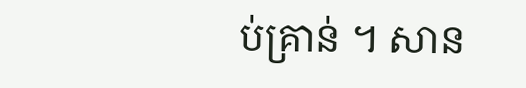ប់គ្រាន់ ។ សាន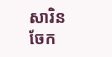សារិន
ចែក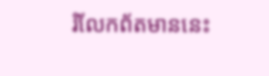រំលែកព័តមាននេះ